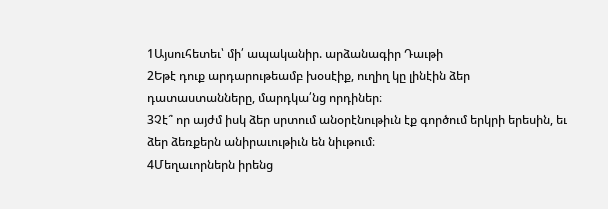1Այսուհետեւ՝ մի՛ ապականիր. արձանագիր Դաւթի
2Եթէ դուք արդարութեամբ խօսէիք, ուղիղ կը լինէին ձեր դատաստանները, մարդկա՛նց որդիներ։
3Չէ՞ որ այժմ իսկ ձեր սրտում անօրէնութիւն էք գործում երկրի երեսին, եւ ձեր ձեռքերն անիրաւութիւն են նիւթում։
4Մեղաւորներն իրենց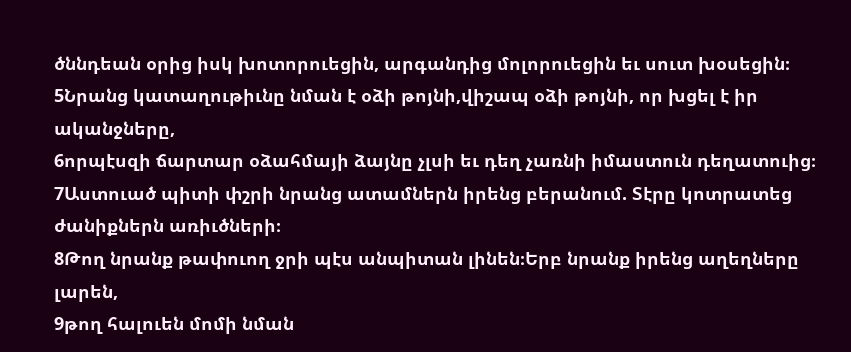ծննդեան օրից իսկ խոտորուեցին, արգանդից մոլորուեցին եւ սուտ խօսեցին։
5Նրանց կատաղութիւնը նման է օձի թոյնի,վիշապ օձի թոյնի, որ խցել է իր ականջները,
6որպէսզի ճարտար օձահմայի ձայնը չլսի եւ դեղ չառնի իմաստուն դեղատուից։
7Աստուած պիտի փշրի նրանց ատամներն իրենց բերանում. Տէրը կոտրատեց ժանիքներն առիւծների։
8Թող նրանք թափուող ջրի պէս անպիտան լինեն։Երբ նրանք իրենց աղեղները լարեն,
9թող հալուեն մոմի նման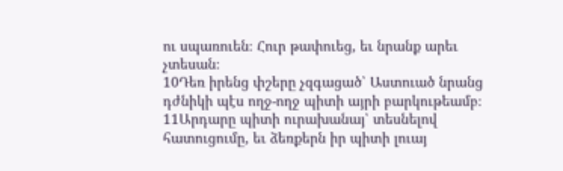ու սպառուեն։ Հուր թափուեց, եւ նրանք արեւ չտեսան։
10Դեռ իրենց փշերը չզգացած՝ Աստուած նրանց դժնիկի պէս ողջ-ողջ պիտի այրի բարկութեամբ։
11Արդարը պիտի ուրախանայ՝ տեսնելով հատուցումը, եւ ձեռքերն իր պիտի լուայ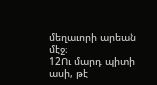մեղաւորի արեան մէջ։
12Ու մարդ պիտի ասի, թէ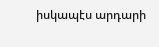իսկապէս արդարի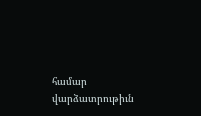համար վարձատրութիւն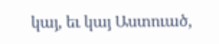կայ, եւ կայ Աստուած,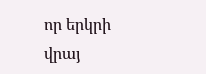որ երկրի վրայ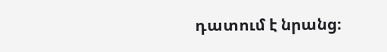դատում է նրանց։